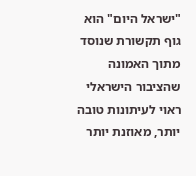"ישראל היום" הוא גוף תקשורת שנוסד מתוך האמונה שהציבור הישראלי ראוי לעיתונות טובה יותר, מאוזנת יותר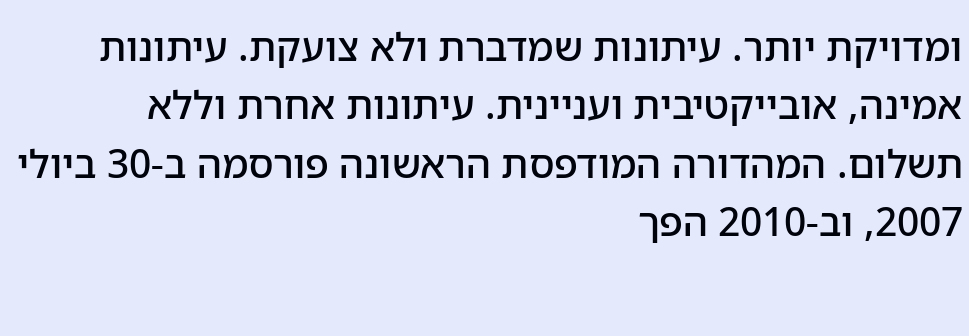ומדויקת יותר. עיתונות שמדברת ולא צועקת. עיתונות אמינה, אובייקטיבית ועניינית. עיתונות אחרת וללא תשלום. המהדורה המודפסת הראשונה פורסמה ב-30 ביולי 2007, וב-2010 הפך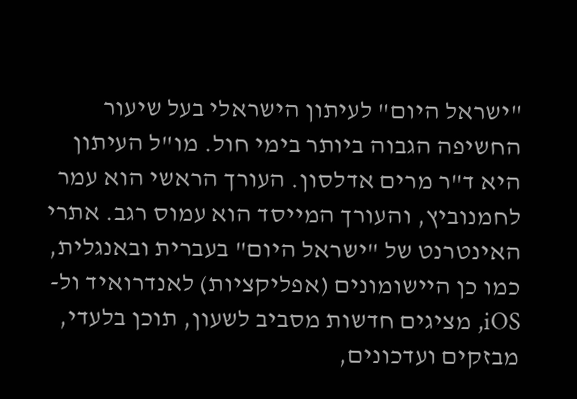"ישראל היום" לעיתון הישראלי בעל שיעור החשיפה הגבוה ביותר בימי חול. מו"ל העיתון היא ד"ר מרים אדלסון. העורך הראשי הוא עמר לחמנוביץ, והעורך המייסד הוא עמוס רגב. אתרי האינטרנט של "ישראל היום" בעברית ובאנגלית, כמו כן היישומונים (אפליקציות) לאנדרואיד ול-iOS, מציגים חדשות מסביב לשעון, תוכן בלעדי, מבזקים ועדכונים,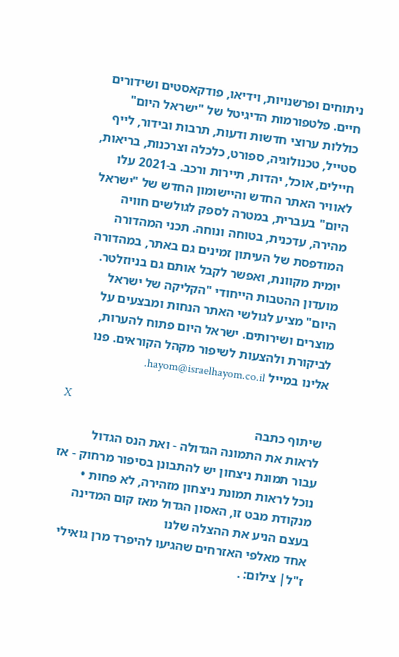ניתוחים ופרשנויות, וידיאו, פודקאסטים ושידורים חיים. פלטפורמות הדיגיטל של "ישראל היום" כוללות ערוצי חדשות ודעות, תרבות ובידור, לייף סטייל, טכנולוגיה, ספורט, כלכלה וצרכנות, בריאות, חיילים, אוכל, יהדות, תיירות ורכב. ב-2021 עלו לאוויר האתר החדש והיישומון החדש של "ישראל היום" בעברית, במטרה לספק לגולשים חוויה מהירה, עדכנית, בטוחה ונוחה. תכני המהדורה המודפסת של העיתון זמינים גם באתר, במהדורה יומית מקוונת, ואפשר לקבל אותם גם בניוזלטר. מועדון ההטבות הייחודי "הקליקה של ישראל היום" מציע לגולשי האתר הנחות ומבצעים על מוצרים ושירותים. ישראל היום פתוח להערות, לביקורת ולהצעות לשיפור מקהל הקוראים. פנו אלינו במייל hayom@israelhayom.co.il.

X
שיתוף כתבה
לראות את התמונה הגדולה - ואת הנס הגדול
עבור תמונת ניצחון יש להתבונן בסיפור מרחוק - אז נוכל לראות תמונת ניצחון מזהירה, לא פחות • מנקודת מבט זו, האסון הגדול מאז קום המדינה בעצם הניע את ההצלה שלנו
אחד מאלפי האזרחים שהגיעו להיפרד מרן גואילי ז"ל| צילום: .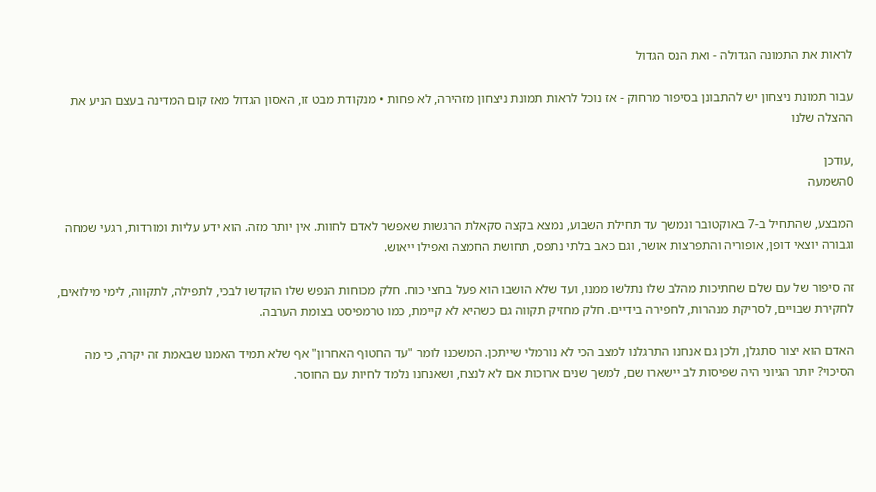לראות את התמונה הגדולה - ואת הנס הגדול

עבור תמונת ניצחון יש להתבונן בסיפור מרחוק - אז נוכל לראות תמונת ניצחון מזהירה, לא פחות • מנקודת מבט זו, האסון הגדול מאז קום המדינה בעצם הניע את ההצלה שלנו

,עודכן
0השמעה

המבצע, שהתחיל ב-7 באוקטובר ונמשך עד תחילת השבוע, נמצא בקצה סקאלת הרגשות שאפשר לאדם לחוות. אין יותר מזה. הוא ידע עליות ומורדות, רגעי שמחה וגבורה יוצאי דופן, אופוריה והתפרצות אושר, וגם כאב בלתי נתפס, תחושת החמצה ואפילו ייאוש.

זה סיפור של עם שלם שחתיכות מהלב שלו נתלשו ממנו, ועד שלא הושבו הוא פעל בחצי כוח. חלק מכוחות הנפש שלו הוקדשו לבכי, לתפילה, לתקווה, לימי מילואים, לחקירת שבויים, לסריקת מנהרות, לחפירה בידיים. חלק מחזיק תקווה גם כשהיא לא קיימת, כמו טרמפיסט בצומת הערבה.

האדם הוא יצור סתגלן, ולכן גם אנחנו התרגלנו למצב הכי לא נורמלי שייתכן. המשכנו לומר "עד החטוף האחרון" אף שלא תמיד האמנו שבאמת זה יקרה, כי מה הסיכוי? יותר הגיוני היה שפיסות לב יישארו שם, למשך שנים ארוכות אם לא לנצח, ושאנחנו נלמד לחיות עם החוסר.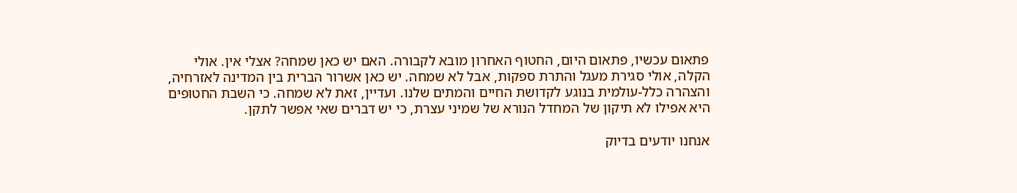פתאום עכשיו, פתאום היום, החטוף האחרון מובא לקבורה. האם יש כאן שמחה? אצלי אין. אולי הקלה, אולי סגירת מעגל והתרת ספקות, אבל לא שמחה. יש כאן אשרור הברית בין המדינה לאזרחיה, והצהרה כלל-עולמית בנוגע לקדושת החיים והמתים שלנו. ועדיין, זאת לא שמחה. כי השבת החטופים היא אפילו לא תיקון של המחדל הנורא של שמיני עצרת, כי יש דברים שאי אפשר לתקן.

אנחנו יודעים בדיוק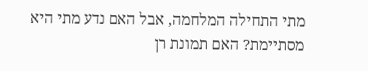מתי התחילה המלחמה, אבל האם נדע מתי היא מסתיימת? האם תמונת רן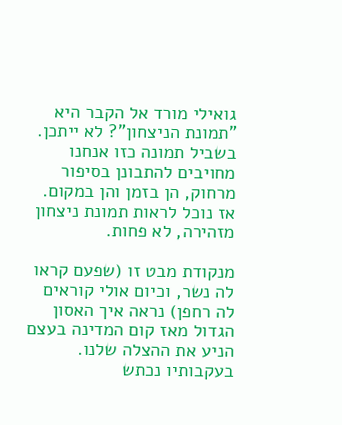גואילי מורד אל הקבר היא "תמונת הניצחון"? לא ייתכן. בשביל תמונה כזו אנחנו מחויבים להתבונן בסיפור מרחוק, הן בזמן והן במקום. אז נוכל לראות תמונת ניצחון מזהירה, לא פחות.

מנקודת מבט זו (שפעם קראו לה נשר, וכיום אולי קוראים לה רחפן) נראה איך האסון הגדול מאז קום המדינה בעצם הניע את ההצלה שלנו. בעקבותיו נכתש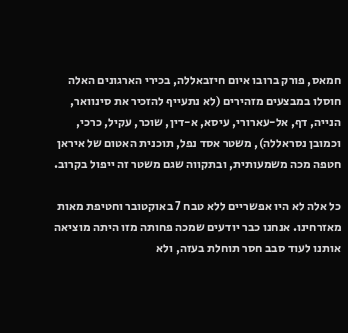חמאס, פורק ברובו איום חיזבאללה, בכירי הארגונים האלה חוסלו במבצעים מזהירים (לא נתעייף להזכיר את סינוואר, הנייה, דף, אל-עארורי, עיסא, א-דין, שוכר, עקיל, כרכי, וכמובן נסראללה), משטר אסד נפל, תוכנית האטום של איראן חטפה מכה משמעותית, ובתקווה שגם משטר זה ייפול בקרוב.

כל אלה לא היו אפשריים ללא טבח 7 באוקטובר וחטיפת מאות מאזרחינו. אנחנו כבר יודעים שמכה פחותה מזו היתה מוציאה אותנו לעוד סבב חסר תוחלת בעזה, ולא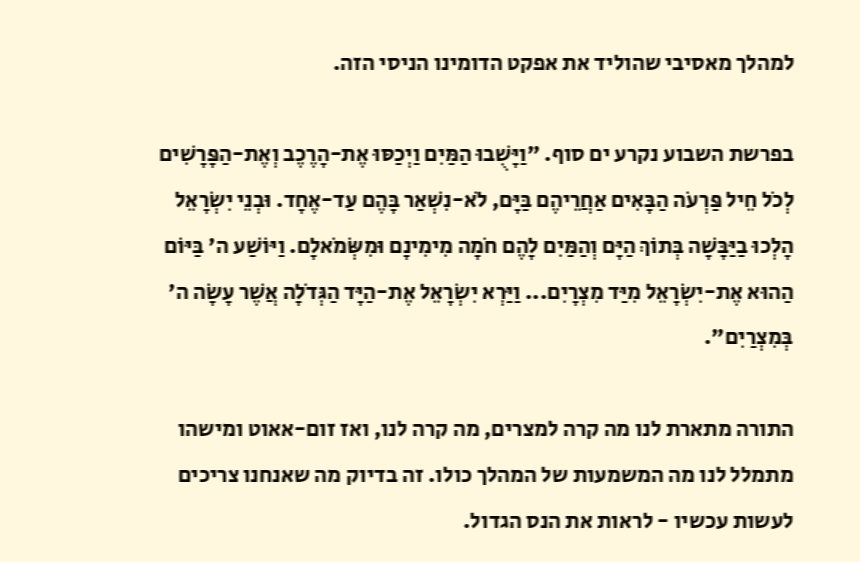למהלך מאסיבי שהוליד את אפקט הדומינו הניסי הזה.

בפרשת השבוע נקרע ים סוף. "וַיָּשֻׁבוּ הַמַּיִם וַיְכַסּוּ אֶת-הָרֶכֶב וְאֶת-הַפָּרָשִׁים לְכֹל חֵיל פַּרְעֹה הַבָּאִים אַחֲרֵיהֶם בַּיָּם, לֹא-נִשְׁאַר בָּהֶם עַד-אֶחָד. וּבְנֵי יִשְׂרָאֵל הָלְכוּ בַיַּבָּשָׁה בְּתוֹךְ הַיָּם וְהַמַּיִם לָהֶם חֹמָה מִימִינָם וּמִשְּׂמֹאלָם. וַיּוֹשַׁע ה' בַּיּוֹם הַהוּא אֶת-יִשְׂרָאֵל מִיַּד מִצְרָיִם... וַיַּרְא יִשְׂרָאֵל אֶת-הַיָּד הַגְּדֹלָה אֲשֶׁר עָשָׂה ה' בְּמִצְרַיִם".

התורה מתארת לנו מה קרה למצרים, מה קרה לנו, ואז זום-אאוט ומישהו מתמלל לנו מה המשמעות של המהלך כולו. זה בדיוק מה שאנחנו צריכים לעשות עכשיו - לראות את הנס הגדול.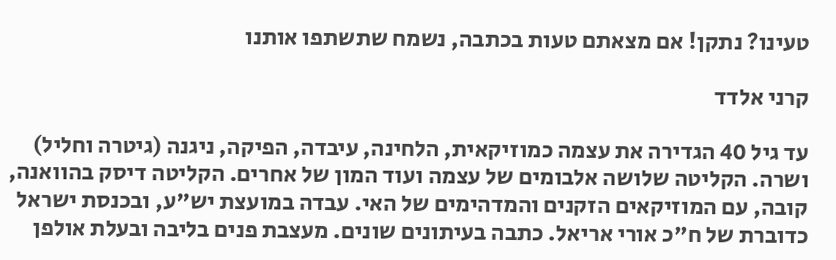טעינו? נתקן! אם מצאתם טעות בכתבה, נשמח שתשתפו אותנו

קרני אלדד

עד גיל 40 הגדירה את עצמה כמוזיקאית, הלחינה, עיבדה, הפיקה, ניגנה (גיטרה וחליל) ושרה. הקליטה שלושה אלבומים של עצמה ועוד המון של אחרים. הקליטה דיסק בהוואנה, קובה, עם המוזיקאים הזקנים והמדהימים של האי. עבדה במועצת יש"ע, ובכנסת ישראל כדוברת של ח"כ אורי אריאל. כתבה בעיתונים שונים. מעצבת פנים בליבה ובעלת אולפן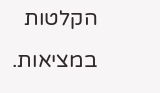הקלטות במציאות.